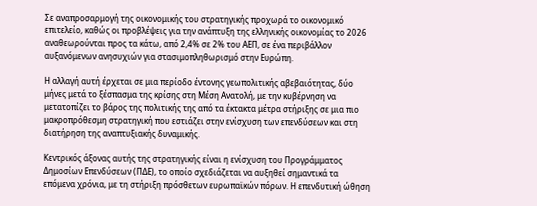Σε αναπροσαρμογή της οικονομικής του στρατηγικής προχωρά το οικονομικό επιτελείο, καθώς οι προβλέψεις για την ανάπτυξη της ελληνικής οικονομίας το 2026 αναθεωρούνται προς τα κάτω, από 2,4% σε 2% του ΑΕΠ, σε ένα περιβάλλον αυξανόμενων ανησυχιών για στασιμοπληθωρισμό στην Ευρώπη.

Η αλλαγή αυτή έρχεται σε μια περίοδο έντονης γεωπολιτικής αβεβαιότητας, δύο μήνες μετά το ξέσπασμα της κρίσης στη Μέση Ανατολή, με την κυβέρνηση να μετατοπίζει το βάρος της πολιτικής της από τα έκτακτα μέτρα στήριξης σε μια πιο μακροπρόθεσμη στρατηγική που εστιάζει στην ενίσχυση των επενδύσεων και στη διατήρηση της αναπτυξιακής δυναμικής.

Κεντρικός άξονας αυτής της στρατηγικής είναι η ενίσχυση του Προγράμματος Δημοσίων Επενδύσεων (ΠΔΕ), το οποίο σχεδιάζεται να αυξηθεί σημαντικά τα επόμενα χρόνια, με τη στήριξη πρόσθετων ευρωπαϊκών πόρων. Η επενδυτική ώθηση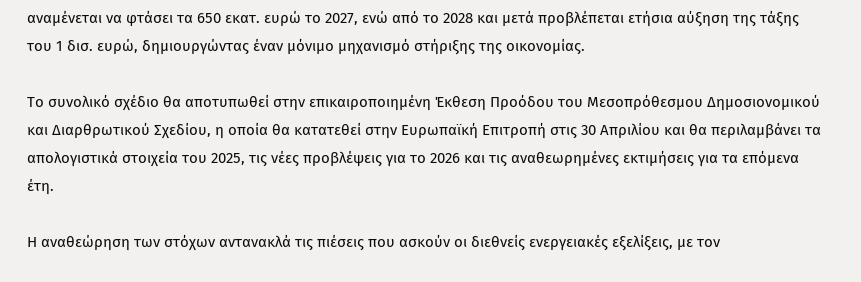αναμένεται να φτάσει τα 650 εκατ. ευρώ το 2027, ενώ από το 2028 και μετά προβλέπεται ετήσια αύξηση της τάξης του 1 δισ. ευρώ, δημιουργώντας έναν μόνιμο μηχανισμό στήριξης της οικονομίας.

Το συνολικό σχέδιο θα αποτυπωθεί στην επικαιροποιημένη Έκθεση Προόδου του Μεσοπρόθεσμου Δημοσιονομικού και Διαρθρωτικού Σχεδίου, η οποία θα κατατεθεί στην Ευρωπαϊκή Επιτροπή στις 30 Απριλίου και θα περιλαμβάνει τα απολογιστικά στοιχεία του 2025, τις νέες προβλέψεις για το 2026 και τις αναθεωρημένες εκτιμήσεις για τα επόμενα έτη.

Η αναθεώρηση των στόχων αντανακλά τις πιέσεις που ασκούν οι διεθνείς ενεργειακές εξελίξεις, με τον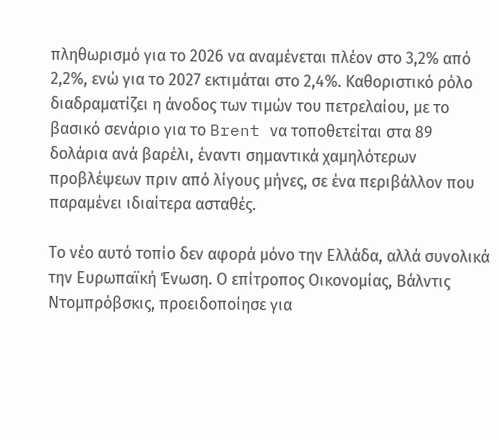πληθωρισμό για το 2026 να αναμένεται πλέον στο 3,2% από 2,2%, ενώ για το 2027 εκτιμάται στο 2,4%. Καθοριστικό ρόλο διαδραματίζει η άνοδος των τιμών του πετρελαίου, με το βασικό σενάριο για το Brent να τοποθετείται στα 89 δολάρια ανά βαρέλι, έναντι σημαντικά χαμηλότερων προβλέψεων πριν από λίγους μήνες, σε ένα περιβάλλον που παραμένει ιδιαίτερα ασταθές.

Το νέο αυτό τοπίο δεν αφορά μόνο την Ελλάδα, αλλά συνολικά την Ευρωπαϊκή Ένωση. Ο επίτροπος Οικονομίας, Βάλντις Ντομπρόβσκις, προειδοποίησε για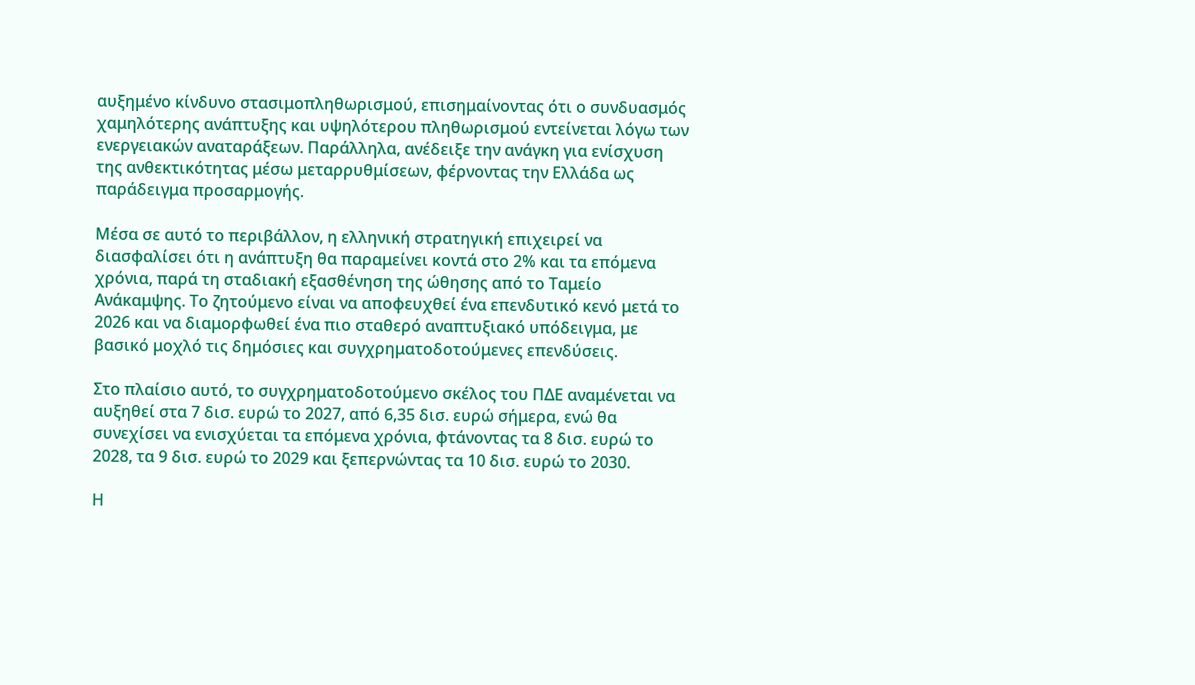αυξημένο κίνδυνο στασιμοπληθωρισμού, επισημαίνοντας ότι ο συνδυασμός χαμηλότερης ανάπτυξης και υψηλότερου πληθωρισμού εντείνεται λόγω των ενεργειακών αναταράξεων. Παράλληλα, ανέδειξε την ανάγκη για ενίσχυση της ανθεκτικότητας μέσω μεταρρυθμίσεων, φέρνοντας την Ελλάδα ως παράδειγμα προσαρμογής.

Μέσα σε αυτό το περιβάλλον, η ελληνική στρατηγική επιχειρεί να διασφαλίσει ότι η ανάπτυξη θα παραμείνει κοντά στο 2% και τα επόμενα χρόνια, παρά τη σταδιακή εξασθένηση της ώθησης από το Ταμείο Ανάκαμψης. Το ζητούμενο είναι να αποφευχθεί ένα επενδυτικό κενό μετά το 2026 και να διαμορφωθεί ένα πιο σταθερό αναπτυξιακό υπόδειγμα, με βασικό μοχλό τις δημόσιες και συγχρηματοδοτούμενες επενδύσεις.

Στο πλαίσιο αυτό, το συγχρηματοδοτούμενο σκέλος του ΠΔΕ αναμένεται να αυξηθεί στα 7 δισ. ευρώ το 2027, από 6,35 δισ. ευρώ σήμερα, ενώ θα συνεχίσει να ενισχύεται τα επόμενα χρόνια, φτάνοντας τα 8 δισ. ευρώ το 2028, τα 9 δισ. ευρώ το 2029 και ξεπερνώντας τα 10 δισ. ευρώ το 2030.

Η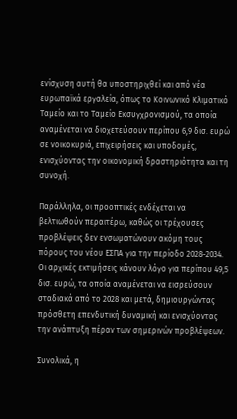ενίσχυση αυτή θα υποστηριχθεί και από νέα ευρωπαϊκά εργαλεία, όπως το Κοινωνικό Κλιματικό Ταμείο και το Ταμείο Εκσυγχρονισμού, τα οποία αναμένεται να διοχετεύσουν περίπου 6,9 δισ. ευρώ σε νοικοκυριά, επιχειρήσεις και υποδομές, ενισχύοντας την οικονομική δραστηριότητα και τη συνοχή.

Παράλληλα, οι προοπτικές ενδέχεται να βελτιωθούν περαιτέρω, καθώς οι τρέχουσες προβλέψεις δεν ενσωματώνουν ακόμη τους πόρους του νέου ΕΣΠΑ για την περίοδο 2028-2034. Οι αρχικές εκτιμήσεις κάνουν λόγο για περίπου 49,5 δισ. ευρώ, τα οποία αναμένεται να εισρεύσουν σταδιακά από το 2028 και μετά, δημιουργώντας πρόσθετη επενδυτική δυναμική και ενισχύοντας την ανάπτυξη πέραν των σημερινών προβλέψεων.

Συνολικά, η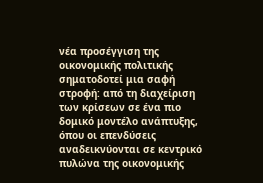νέα προσέγγιση της οικονομικής πολιτικής σηματοδοτεί μια σαφή στροφή: από τη διαχείριση των κρίσεων σε ένα πιο δομικό μοντέλο ανάπτυξης, όπου οι επενδύσεις αναδεικνύονται σε κεντρικό πυλώνα της οικονομικής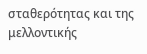σταθερότητας και της μελλοντικής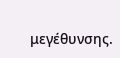μεγέθυνσης.